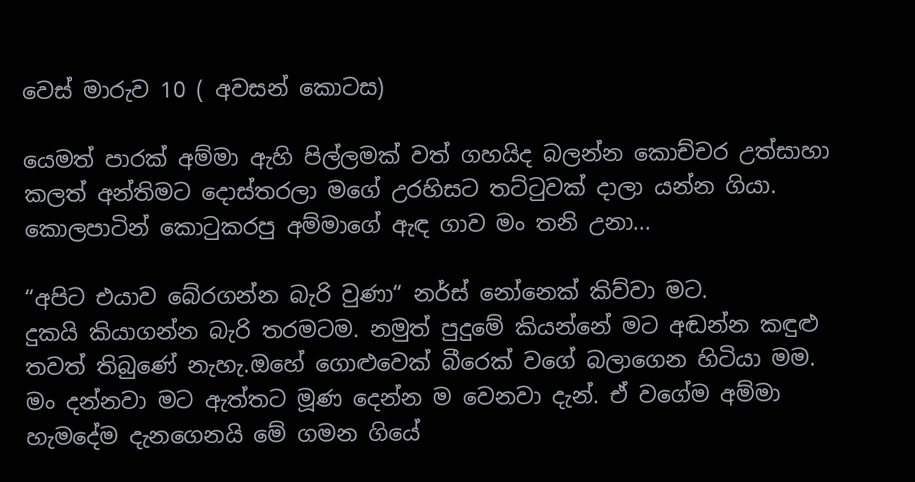වෙස් මාරුව 10 ( අවසන් කොටස)

යෙමත් පාරක් අම්මා ඇහි පිල්ලමක් වත් ගහයිද බලන්න කොච්චර උත්සාහා කලත් අන්තිමට දොස්තරලා මගේ උරහිසට තට්ටුවක් දාලා යන්න ගියා. කොලපාටින් කොටුකරපු අම්මාගේ ඇඳ ගාව මං තනි උනා...

“අපිට එයාව බේරගන්න බැරි වුණා“ නර්ස් නෝනෙක් කිව්වා මට.
දුකයි කියාගන්න බැරි තරමටම. නමුත් පුදුමේ කියන්නේ මට අඬන්න කඳුළු තවත් තිබුණේ නැහැ.ඔහේ ගොළුවෙක් බීරෙක් වගේ බලාගෙන හිටියා මම.
මං දන්නවා මට ඇත්තට මූණ දෙන්න ම වෙනවා දැන්. ඒ වගේම අම්මා හැමදේම දැනගෙනයි මේ ගමන ගියේ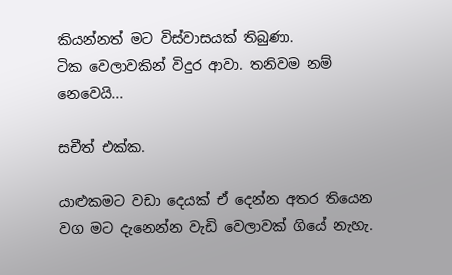කියන්නත් මට විස්වාසයක් තිබුණා.
ටික වෙලාවකින් විදුර ආවා. තනිවම නම් නෙවෙයි...

සචීත් එක්ක.

යාළුකමට වඩා දෙයක් ඒ දෙන්න අතර තියෙන වග මට දැනෙන්න වැඩි වෙලාවක් ගියේ නැහැ.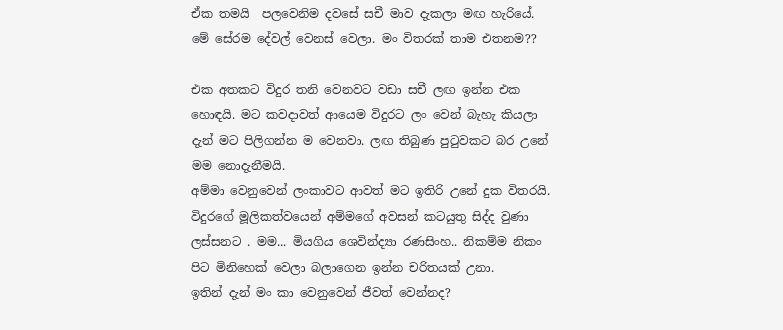ඒක තමයි  පලවෙනිම දවසේ සචී මාව දැකලා මඟ හැරියේ.
මේ සේරම දේවල් වෙනස් වෙලා. මං විතරක් තාම එතනම??

එක අතකට විදුර තනි වෙනවට වඩා සචී ලඟ ඉන්න එක හොඳයි. මට කවදාවත් ආයෙම විදුරට ලං වෙන් බැහැ කියලා දැන් මට පිලිගන්න ම වෙනවා. ලඟ තිබුණ පුටුවකට බර උනේ මම නොදැනීමයි.
අම්මා වෙනුවෙන් ලංකාවට ආවත් මට ඉතිරි උනේ දුක විතරයි. විදුරගේ මූලිකත්වයෙන් අම්මගේ අවසන් කටයුතු සිද්ද වුණා ලස්සනට . මම... මියගිය ශෙවින්ද්‍යා රණසිංහ.. නිකම්ම නිකං පිට මිනිහෙක් වෙලා බලාගෙන ඉන්න චරිතයක් උනා.
ඉතින් දැන් මං කා වෙනුවෙන් ජීවත් වෙන්නද?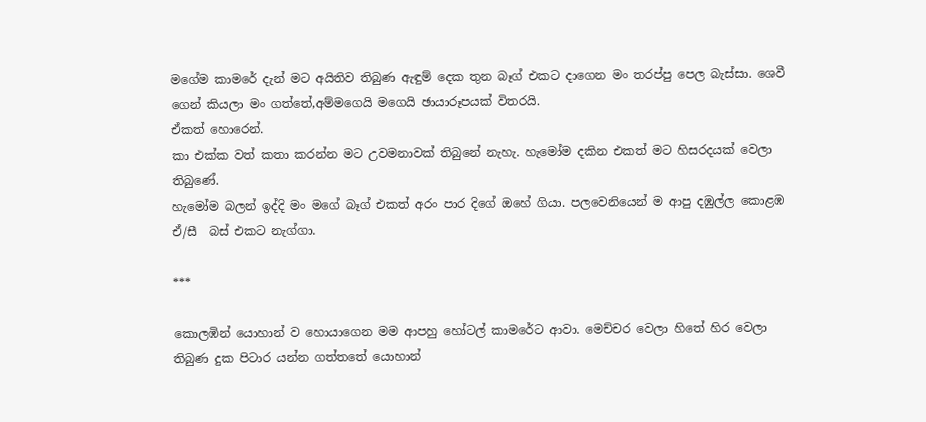මගේම කාමරේ දැන් මට අයිතිව තිබුණ ඇඳුම් දෙක තුන බෑග් එකට දාගෙන මං තරප්පු පෙල බැස්සා. ශෙවී ගෙන් කියලා මං ගත්තේ,අම්මගෙයි මගෙයි ඡායාරූපයක් විතරයි.
ඒකත් හොරෙන්.
කා එක්ක වත් කතා කරන්න මට උවමනාවක් තිබුනේ නැහැ. හැමෝම දකින එකත් මට හිසරදයක් වෙලා තිබුණේ.
හැමෝම බලන් ඉද්දි මං මගේ බෑග් එකත් අරං පාර දිගේ ඔහේ ගියා. පලවෙනියෙන් ම ආපු දඹුල්ල කොළඹ ඒ/සී  බස් එකට නැග්ගා.

***

කොලඹින් යොහාන් ව හොයාගෙන මම ආපහු හෝටල් කාමරේට ආවා. මෙච්චර වෙලා හිතේ හිර වෙලා තිබුණ දුක පිටාර යන්න ගත්තතේ යොහාන්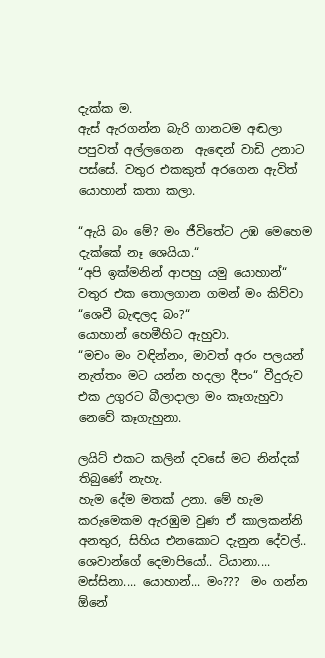දැක්ක ම.
ඇස් ඇරගන්න බැරි ගානටම අඬලා පපුවත් අල්ලගෙන  ඇඳෙන් වාඩි උනාට පස්සේ. වතුර එකකුත් අරගෙන ඇවිත් යොහාන් කතා කලා.

“ඇයි බං මේ? මං ජීවිතේට උඹ මෙහෙම දැක්කේ නෑ ශෙයියා.“
“අපි ඉක්මනින් ආපහු යමු යොහාන්“ වතුර එක තොලගාන ගමන් මං කිව්වා
“ශෙවී බැඳලද බං?“
යොහාන් හෙමීහිට ඇහුවා.
“මචං මං වඳින්නං, මාවත් අරං පලයන් නැත්තං මට යන්න හදලා දීපං“ වීදුරුව  එක උගුරට බීලාදාලා මං කෑගැහුවා නෙවේ කෑගැහුනා.

ලයිට් එකට කලින් දවසේ මට නින්දක් තිබුණේ නැහැ.
හැම දේම මතක් උනා. මේ හැම කරුමෙකම ඇරඹුම වුණ ඒ කාලකන්නි අනතුර, සිහිය එනකොට දැනුන දේවල්.. ශෙවාන්ගේ දෙමාපියෝ.. ටියානා.... මස්සිනා.... යොහාන්... මං???  මං ගන්න ඕනේ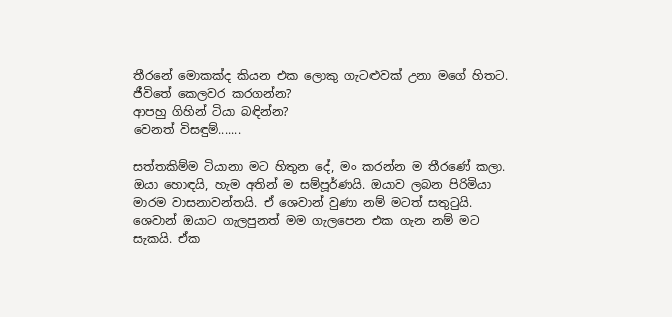තීරනේ මොකක්ද කියන එක ලොකු ගැටළුවක් උනා මගේ හිතට.
ජීවිතේ කෙලවර කරගන්න?
ආපහු ගිහින් ටියා බඳින්න?
වෙනත් විසඳුම්.......

සත්තකිම්ම ටියානා මට හිතුන දේ, මං කරන්න ම තීරණේ කලා.
ඔයා හොඳයි, හැම අතින් ම සම්පූර්ණයි. ඔයාව ලබන පිරිමියා මාරම වාසනාවන්තයි. ඒ ශෙවාන් වුණා නම් මටත් සතුටුයි. ශෙවාන් ඔයාට ගැලපුනත් මම ගැලපෙන එක ගැන නම් මට සැකයි. ඒක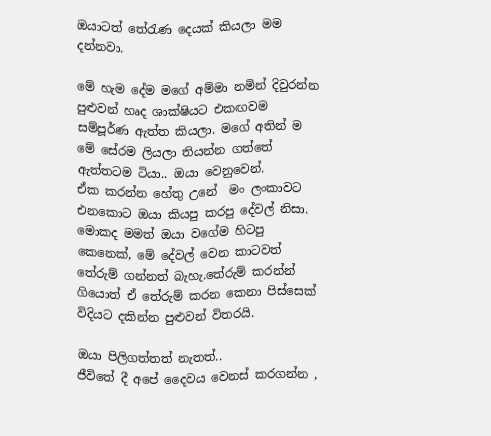ඔයාටත් තේරැණ දෙයක් කියලා මම දන්නවා.

මේ හැම දේම මගේ අම්මා නමින් දිවුරන්න පුළුවන් හෘද ශාක්ෂියට එකඟවම සම්පූර්ණ ඇත්ත කියලා. මගේ අතින් ම මේ සේරම ලියලා තියන්න ගත්තේ ඇත්තටම ටියා.. ඔයා වෙනුවෙන්.
ඒක කරන්න හේතු උනේ  මං ලංකාවට එනකොට ඔයා කියපු කරපු දේවල් නිසා. මොකද මමත් ඔයා වගේම හිටපු කෙනෙක්, මේ දේවල් වෙන කාටවත් තේරුම් ගන්නත් බැහැ.තේරුම් කරන්න් ගියොත් ඒ තේරුම් කරන කෙනා පිස්සෙක් විදියට දකින්න පුළුවන් විතරයි.

ඔයා පිලිගත්තත් නැතත්..
ජීවිතේ දී අපේ දෛවය වෙනස් කරගන්න ,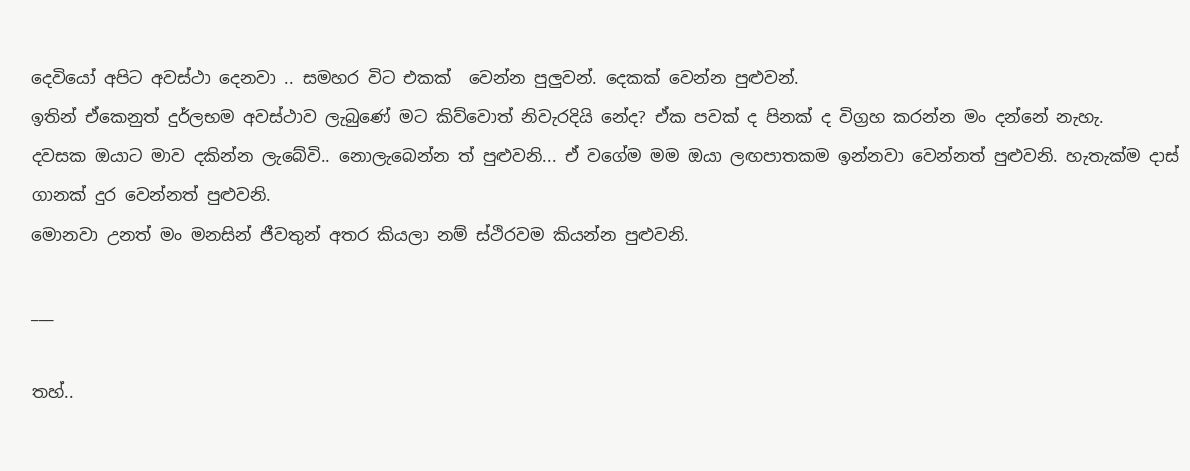දෙවියෝ අපිට අවස්ථා දෙනවා .. සමහර විට එකක්  වෙන්න පුලුවන්. දෙකක් වෙන්න පුළුවන්.
ඉතින් ඒකෙනුත් දුර්ලභම අවස්ථාව ලැබුණේ මට කිව්වොත් නිවැරදියි නේද? ඒක පවක් ද පිනක් ද විග්‍රහ කරන්න මං දන්නේ නැහැ.
දවසක ඔයාට මාව දකින්න ලැබේවි.. නොලැබෙන්න ත් පුළුවනි... ඒ වගේම මම ඔයා ලඟපාතකම ඉන්නවා වෙන්නත් පුළුවනි. හැතැක්ම දාස් ගානක් දුර වෙන්නත් පුළුවනි.
මොනවා උනත් මං මනසින් ජීවතුන් අතර කියලා නම් ස්ථිරවම කියන්න පුළුවනි.

___

තහ්..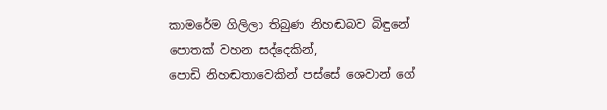කාමරේම ගිලිලා තිබුණ නිහඬබව බිඳුනේ පොතක් වහන සද්දෙකින්,
පොඩි නිහඬතාවෙකින් පස්සේ ශෙවාන් ගේ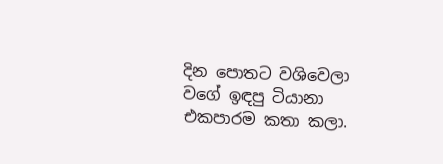දින පොතට වශිවෙලා වගේ ඉඳපු ටියානා එකපාරම කතා කලා.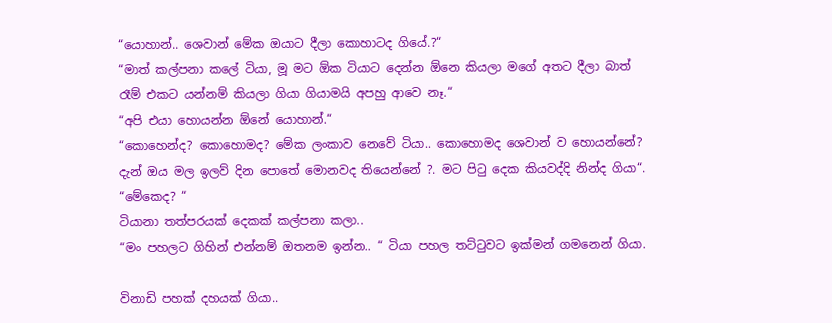“යොහාන්.. ශෙවාන් මේක ඔයාට දීලා කොහාටද ගියේ.?“
“මාත් කල්පනා කලේ ටියා, මූ මට ඕක ටියාට දෙන්න ඕනෙ කියලා මගේ අතට දීලා බාත් රෑම් එකට යන්නම් කියලා ගියා ගියාමයි අපහු ආවෙ නෑ.“
“අපි එයා හොයන්න ඕනේ යොහාන්.“
“කොහෙන්ද? කොහොමද? මේක ලංකාව නෙවේ ටියා.. කොහොමද ශෙවාන් ව හොයන්නේ? දැන් ඔය මල ඉලව් දින පොතේ මොනවද තියෙන්නේ ?. මට පිටු දෙක කියවද්දි නින්ද ගියා“.
“මේකෙද? “
ටියානා තත්පරයක් දෙකක් කල්පනා කලා..
“මං පහලට ගිහින් එන්නම් ඔතනම ඉන්න.. “ ටියා පහල තට්ටුවට ඉක්මන් ගමනෙන් ගියා.

විනාඩි පහක් දහයක් ගියා..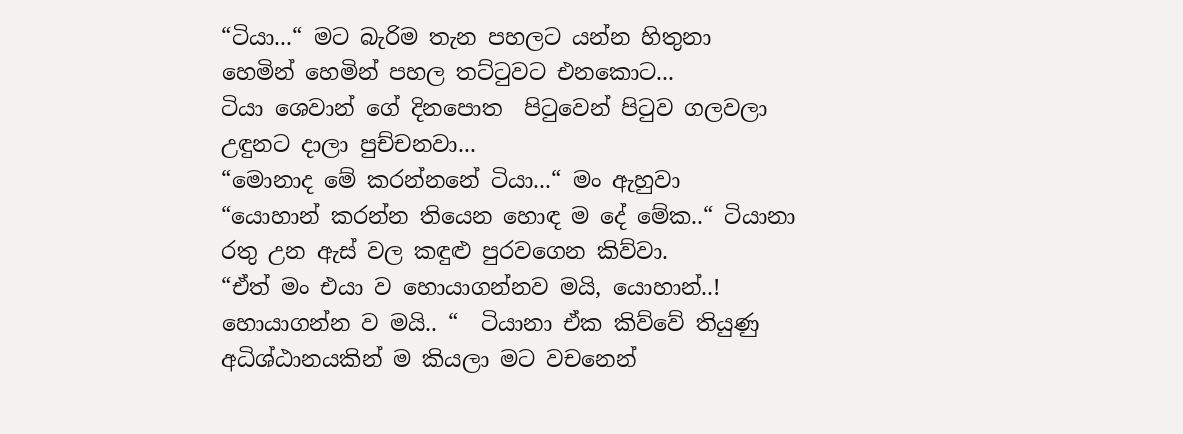“ටියා...“ මට බැරිම තැන පහලට යන්න හිතුනා
හෙමින් හෙමින් පහල තට්ටුවට එනකොට...
ටියා ශෙවාන් ගේ දිනපොත  පිටුවෙන් පිටුව ගලවලා උඳුනට දාලා පුච්චනවා...
“මොනාද මේ කරන්නනේ ටියා...“ මං ඇහුවා
“යොහාන් කරන්න තියෙන හොඳ ම දේ මේක..“ ටියානා  රතු උන ඇස් වල කඳුළු පුරවගෙන කිව්වා.
“ඒත් මං එයා ව හොයාගන්නව මයි, යොහාන්..! හොයාගන්න ව මයි.. “  ටියානා ඒක කිව්වේ තියුණු අධිශ්ඨානයකින් ම කියලා මට වචනෙන්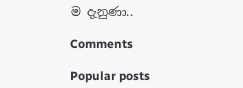ම දැනුණා..

Comments

Popular posts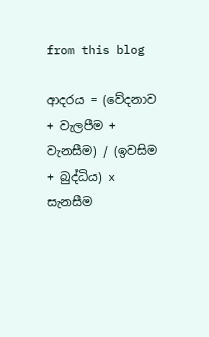from this blog

ආදරය = (වේදනාව + වැලපීම + වැනසීම) / (ඉවසිම + බුද්ධිය) x සැනසීම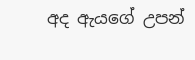අද ඇයගේ උපන්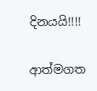දිනයයි!!!!

ආත්මගත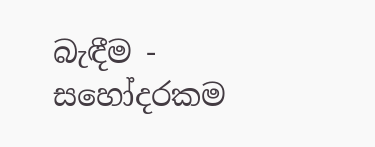බැඳීම - සහෝදරකම